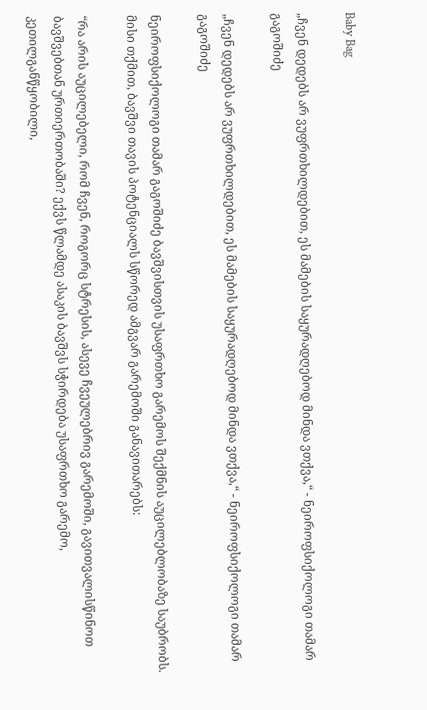Baby Bag

„ჩვენ დედებს არ ვუფრთხილდებით, ეს მამების საყურადღებოდ მინდა ვთქვა,“ - ნეიროფსიქოლოგი თამარ გაგოშიძე

„ჩვენ დედებს არ ვუფრთხილდებით, ეს მამების საყურადღებოდ მინდა ვთქვა,“ - ნეიროფსიქოლოგი თამარ გაგოშიძე

ნეიროფსიქოლოგი თამარ გაგოშიძე ბავშვისთვის უსაფრთხო გარემოს შექმნის აუცილებლობაზე საუბრობს. მისი თქმით, ბავშვი თავის პოტენციალს სწორედ ამგვარ გარემოში განავითარებს:

“რა არის აუცილებელი, რომ ჩვენ, როგორც სტრესის, ასევე ჩვეულებრივ გარემოში, გავითვალისწინოთ ბავშვებთან ურთიერთობაში? ექვს წლამდე ასაკის ბავშვს სჭირდება უსაფრთხო გარემო, კეთილგანწყობილი,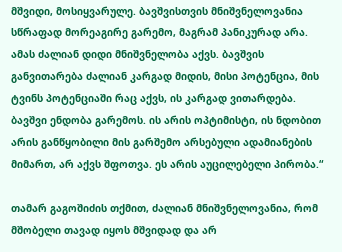მშვიდი, მოსიყვარულე. ბავშვისთვის მნიშვნელოვანია სწრაფად მორეაგირე გარემო, მაგრამ პანიკურად არა. ამას ძალიან დიდი მნიშვნელობა აქვს. ბავშვის განვითარება ძალიან კარგად მიდის, მისი პოტენცია, მის ტვინს პოტენციაში რაც აქვს, ის კარგად ვითარდება. ბავშვი ენდობა გარემოს. ის არის ოპტიმისტი, ის ნდობით არის განწყობილი მის გარშემო არსებული ადამიანების მიმართ, არ აქვს შფოთვა. ეს არის აუცილებელი პირობა.“

თამარ გაგოშიძის თქმით, ძალიან მნიშვნელოვანია, რომ მშობელი თავად იყოს მშვიდად და არ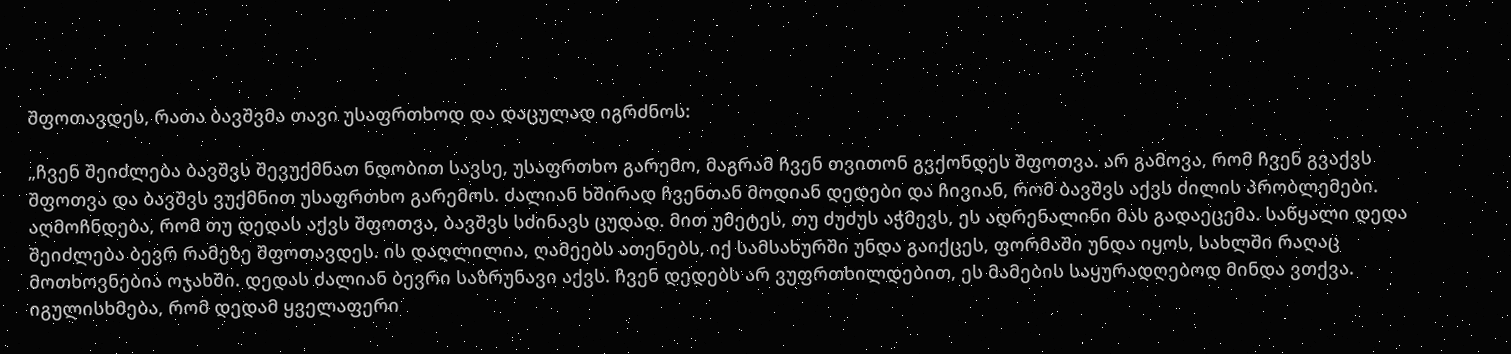შფოთავდეს, რათა ბავშვმა თავი უსაფრთხოდ და დაცულად იგრძნოს:

„ჩვენ შეიძლება ბავშვს შევუქმნათ ნდობით სავსე, უსაფრთხო გარემო, მაგრამ ჩვენ თვითონ გვქონდეს შფოთვა. არ გამოვა, რომ ჩვენ გვაქვს შფოთვა და ბავშვს ვუქმნით უსაფრთხო გარემოს. ძალიან ხშირად ჩვენთან მოდიან დედები და ჩივიან, რომ ბავშვს აქვს ძილის პრობლემები. აღმოჩნდება, რომ თუ დედას აქვს შფოთვა, ბავშვს სძინავს ცუდად. მით უმეტეს, თუ ძუძუს აჭმევს, ეს ადრენალინი მას გადაეცემა. საწყალი დედა შეიძლება ბევრ რამეზე შფოთავდეს. ის დაღლილია, ღამეებს ათენებს, იქ სამსახურში უნდა გაიქცეს, ფორმაში უნდა იყოს, სახლში რაღაც მოთხოვნებია ოჯახში. დედას ძალიან ბევრი საზრუნავი აქვს. ჩვენ დედებს არ ვუფრთხილდებით, ეს მამების საყურადღებოდ მინდა ვთქვა. იგულისხმება, რომ დედამ ყველაფერი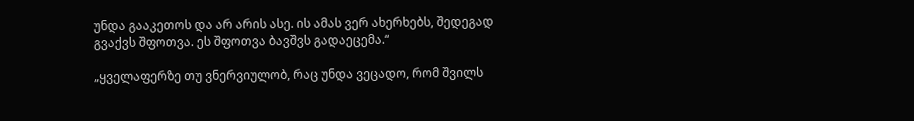უნდა გააკეთოს და არ არის ასე. ის ამას ვერ ახერხებს, შედეგად გვაქვს შფოთვა. ეს შფოთვა ბავშვს გადაეცემა.“

„ყველაფერზე თუ ვნერვიულობ, რაც უნდა ვეცადო, რომ შვილს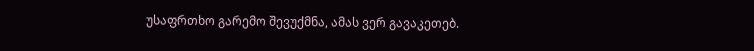უსაფრთხო გარემო შევუქმნა, ამას ვერ გავაკეთებ.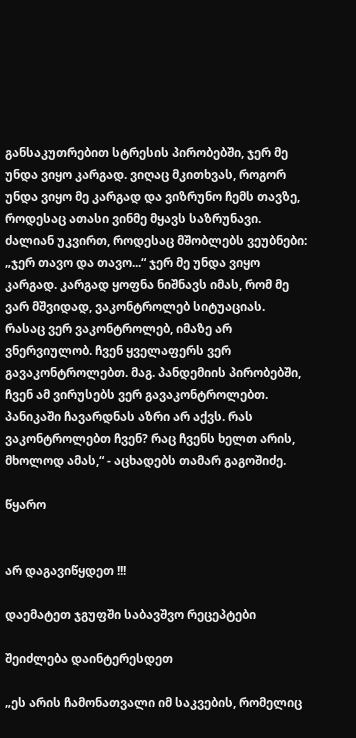განსაკუთრებით სტრესის პირობებში, ჯერ მე უნდა ვიყო კარგად. ვიღაც მკითხვას, როგორ უნდა ვიყო მე კარგად და ვიზრუნო ჩემს თავზე, როდესაც ათასი ვინმე მყავს საზრუნავი. ძალიან უკვირთ, როდესაც მშობლებს ვეუბნები: „ჯერ თავო და თავო...“ ჯერ მე უნდა ვიყო კარგად. კარგად ყოფნა ნიშნავს იმას, რომ მე ვარ მშვიდად, ვაკონტროლებ სიტუაციას. რასაც ვერ ვაკონტროლებ, იმაზე არ ვნერვიულობ. ჩვენ ყველაფერს ვერ გავაკონტროლებთ. მაგ. პანდემიის პირობებში, ჩვენ ამ ვირუსებს ვერ გავაკონტროლებთ. პანიკაში ჩავარდნას აზრი არ აქვს. რას ვაკონტროლებთ ჩვენ? რაც ჩვენს ხელთ არის, მხოლოდ ამას,“ - აცხადებს თამარ გაგოშიძე.

წყარო


არ დაგავიწყდეთ !!!

დაემატეთ ჯგუფში საბავშვო რეცეპტები

შეიძლება დაინტერესდეთ

„ეს არის ჩამონათვალი იმ საკვების, რომელიც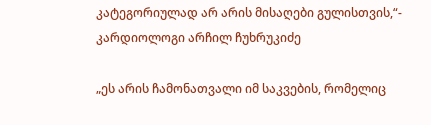კატეგორიულად არ არის მისაღები გულისთვის,“- კარდიოლოგი არჩილ ჩუხრუკიძე

„ეს არის ჩამონათვალი იმ საკვების, რომელიც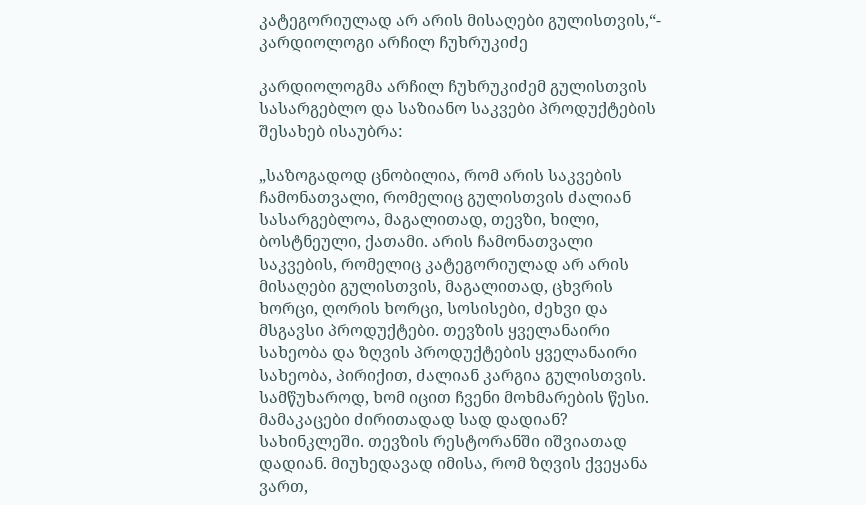კატეგორიულად არ არის მისაღები გულისთვის,“- კარდიოლოგი არჩილ ჩუხრუკიძე

კარდიოლოგმა არჩილ ჩუხრუკიძემ გულისთვის სასარგებლო და საზიანო საკვები პროდუქტების შესახებ ისაუბრა:

„საზოგადოდ ცნობილია, რომ არის საკვების ჩამონათვალი, რომელიც გულისთვის ძალიან სასარგებლოა, მაგალითად, თევზი, ხილი, ბოსტნეული, ქათამი. არის ჩამონათვალი საკვების, რომელიც კატეგორიულად არ არის მისაღები გულისთვის, მაგალითად, ცხვრის ხორცი, ღორის ხორცი, სოსისები, ძეხვი და მსგავსი პროდუქტები. თევზის ყველანაირი სახეობა და ზღვის პროდუქტების ყველანაირი სახეობა, პირიქით, ძალიან კარგია გულისთვის. სამწუხაროდ, ხომ იცით ჩვენი მოხმარების წესი. მამაკაცები ძირითადად სად დადიან? სახინკლეში. თევზის რესტორანში იშვიათად დადიან. მიუხედავად იმისა, რომ ზღვის ქვეყანა ვართ,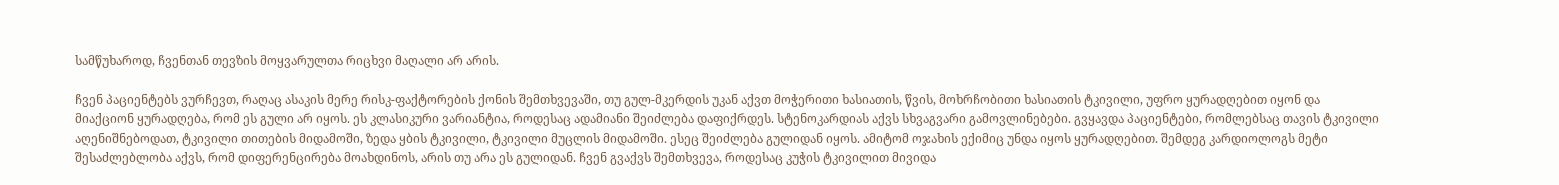სამწუხაროდ, ჩვენთან თევზის მოყვარულთა რიცხვი მაღალი არ არის.

ჩვენ პაციენტებს ვურჩევთ, რაღაც ასაკის მერე რისკ-ფაქტორების ქონის შემთხვევაში, თუ გულ-მკერდის უკან აქვთ მოჭერითი ხასიათის, წვის, მოხრჩობითი ხასიათის ტკივილი, უფრო ყურადღებით იყონ და მიაქციონ ყურადღება, რომ ეს გული არ იყოს. ეს კლასიკური ვარიანტია, როდესაც ადამიანი შეიძლება დაფიქრდეს. სტენოკარდიას აქვს სხვაგვარი გამოვლინებები. გვყავდა პაციენტები, რომლებსაც თავის ტკივილი აღენიშნებოდათ, ტკივილი თითების მიდამოში, ზედა ყბის ტკივილი, ტკივილი მუცლის მიდამოში. ესეც შეიძლება გულიდან იყოს. ამიტომ ოჯახის ექიმიც უნდა იყოს ყურადღებით. შემდეგ კარდიოლოგს მეტი შესაძლებლობა აქვს, რომ დიფერენცირება მოახდინოს, არის თუ არა ეს გულიდან. ჩვენ გვაქვს შემთხვევა, როდესაც კუჭის ტკივილით მივიდა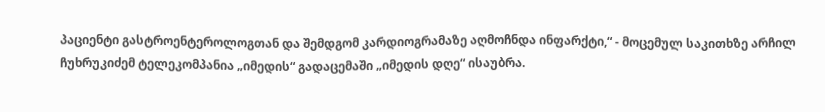პაციენტი გასტროენტეროლოგთან და შემდგომ კარდიოგრამაზე აღმოჩნდა ინფარქტი,“ - მოცემულ საკითხზე არჩილ ჩუხრუკიძემ ტელეკომპანია „იმედის“ გადაცემაში „იმედის დღე“ ისაუბრა.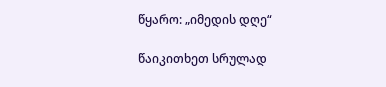წყარო: „იმედის დღე“

წაიკითხეთ სრულად